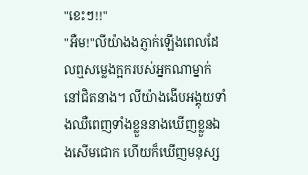"ខេះៗ!!"
"អឺម!"លីយ៉ាងងភ្ញាក់ឡើងពេលដែលឮសម្លេងក្អករបស់អ្នកណាម្នាក់នៅជិតនាង។ លីយ៉ាងងើបអង្គុយទាំងឈឺពេញទាំងខ្លួននាងឃើញខ្លួនឯងសើមជោក ហើយក៏ឃើញមនុស្ស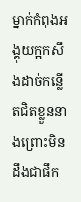ម្នាក់កំពុងអង្គុយក្អកសឹងដាច់កន្លើតជិតខ្លួននាងព្រោះមិនដឹងជាផឹក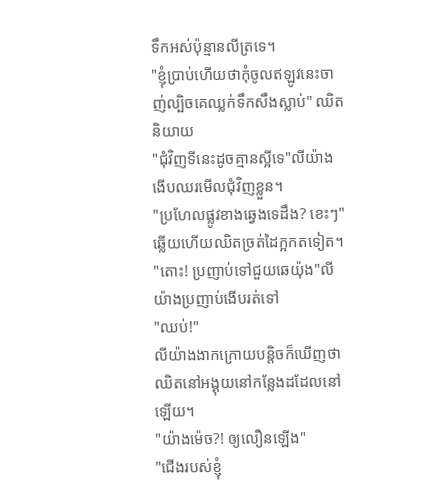ទឹកអស់ប៉ុន្មានលីត្រទេ។
"ខ្ញុំប្រាប់ហើយថាកុំចូលឥឡូវនេះចាញ់ល្បិចគេឈ្លក់ទឹកសឹងស្លាប់" ឈិតនិយាយ
"ជុំវិញទីនេះដូចគ្មានស្អីទេ"លីយ៉ាងងើបឈរមើលជុំវិញខ្លួន។
"ប្រហែលផ្លូវខាងឆ្វេងទេដឹង? ខេះៗ" ឆ្លើយហើយឈិតច្រត់ដៃក្អកតទៀត។
"តោះ! ប្រញាប់ទៅជួយឆេយ៉ុង"លីយ៉ាងប្រញាប់ងើបរត់ទៅ
"ឈប់!"
លីយ៉ាងងាកក្រោយបន្តិចក៏ឃើញថាឈិតនៅអង្គុយនៅកន្លែងដដែលនៅឡើយ។
"យ៉ាងម៉េច?! ឲ្យលឿនឡើង"
"ជើងរបស់ខ្ញុំ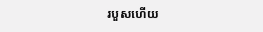របួសហើយ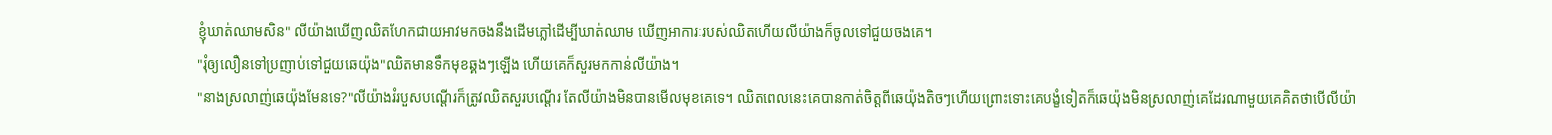ខ្ញុំឃាត់ឈាមសិន" លីយ៉ាងឃើញឈិតហែកជាយអាវមកចងនឹងដើមភ្លៅដើម្បីឃាត់ឈាម ឃើញអាការៈរបស់ឈិតហើយលីយ៉ាងក៏ចូលទៅជួយចងគេ។
"រុំឲ្យលឿនទៅប្រញាប់ទៅជួយឆេយ៉ុង"ឈិតមានទឹកមុខឆ្គងៗឡើង ហើយគេក៏សួរមកកាន់លីយ៉ាង។
"នាងស្រលាញ់ឆេយ៉ុងមែនទេ?"លីយ៉ាងរំរបួសបណ្ដើរក៏ត្រូវឈិតសួរបណ្ដើរ តែលីយ៉ាងមិនបានមើលមុខគេទេ។ ឈិតពេលនេះគេបានកាត់ចិត្តពីឆេយ៉ុងតិចៗហើយព្រោះទោះគេបង្ខំទៀតក៏ឆេយ៉ុងមិនស្រលាញ់គេដែរណាមួយគេគិតថាបើលីយ៉ា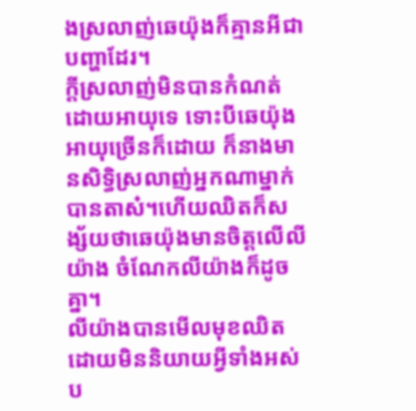ងស្រលាញ់ឆេយ៉ុងក៏គ្មានអីជាបញ្ហាដែរ។
ក្ដីស្រលាញ់មិនបានកំណត់ដោយអាយុទេ ទោះបីឆេយ៉ុងអាយុច្រើនក៏ដោយ ក៏នាងមានសិទ្ធិស្រលាញ់អ្នកណាម្នាក់បានតាស៎។ហើយឈិតក៏សង្ស័យថាឆេយ៉ុងមានចិត្តលើលីយ៉ាង ចំណែកលីយ៉ាងក៏ដូចគ្នា។
លីយ៉ាងបានមើលមុខឈិតដោយមិននិយាយអ្វីទាំងអស់ប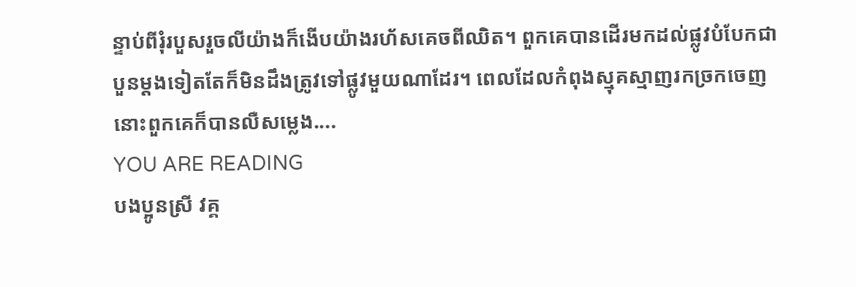ន្ទាប់ពីរុំរបួសរួចលីយ៉ាងក៏ងើបយ៉ាងរហ័សគេចពីឈិត។ ពួកគេបានដើរមកដល់ផ្លូវបំបែកជាបួនម្ដងទៀតតែក៏មិនដឹងត្រូវទៅផ្លូវមួយណាដែរ។ ពេលដែលកំពុងស្មុគស្មាញរកច្រកចេញនោះពួកគេក៏បានលឺសម្លេង....
YOU ARE READING
បងប្អូនស្រី វគ្គ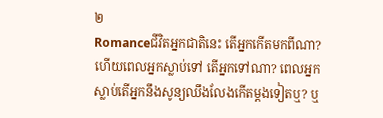២
Romanceជីវិតអ្នកជាតិនេះ តើអ្នកកើតមកពីណា? ហើយពេលអ្នកស្លាប់ទៅ តើអ្នកទៅណា? ពេលអ្នកស្លាប់តើអ្នកនឹងសូន្យឈឹងលែងកើតម្តងទៀតឬ? ឬ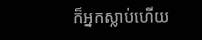ក៏អ្នកស្លាប់ហើយ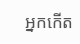អ្នកកើត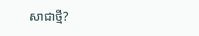សាជាថ្មី?